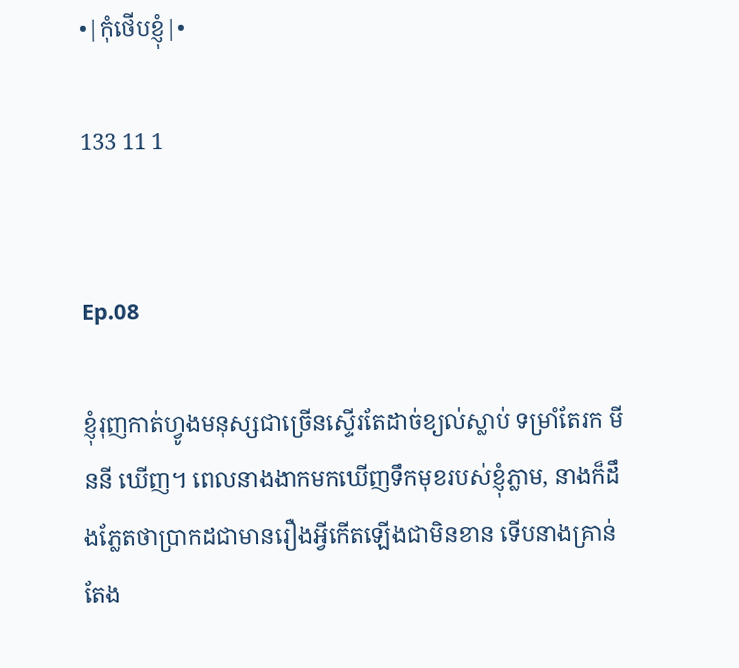•|កុំថើបខ្ញុំ|•

133 11 1


Ep.08

ខ្ញុំរុញកាត់ហ្វូងមនុស្សជាច្រើនស្ទើរតែដាច់ខ្យល់ស្លាប់ ទម្រាំតែរក មីននី ឃើញ។ ពេលនាងងាកមកឃើញទឹកមុខរបស់ខ្ញុំភ្លាម, នាងក៏ដឹងភ្លែតថាប្រាកដជាមានរឿងអ្វីកើតឡើងជាមិនខាន ទើបនាងគ្រាន់តែង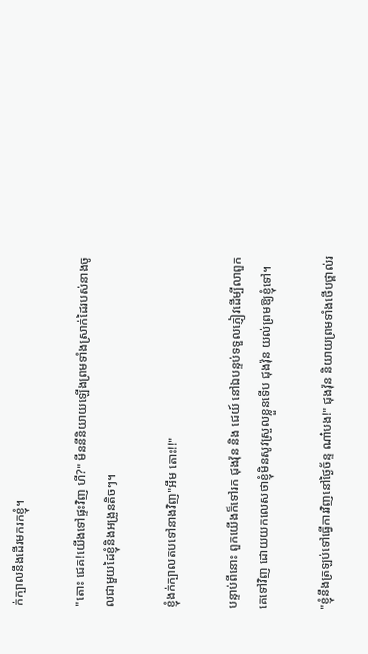ក់ក្បាលនឹងដើរមករកខ្ញុំ។

"តោះ ជេគ!យើងទៅផ្ទះវិញ ហី?" មីននីនិយាយឡើងព្រមទាំងស្រាក់ដៃរបស់នាងចូលជាមួយដៃខ្ញុំនិងអង្រួនតិចៗ។

ខ្ញុំងក់ក្បាលតបទៅនាងវិញ"អឹម តោះ!!"

បន្ទាប់ពីនោះ ពួកយើងក៏ទៅរក ជុងវ៉ុន និង ជេយ៍ នៅឯបន្ទប់ទទួលភ្ញៀវដើម្បីលាពួកគេទៅវិញ ដោយយកលេសថាខ្ញុំមិនសូវស្រួលខ្លួនទើប ជុងវ៉ុន យល់ព្រមឱ្យខ្ញុំទៅ។

"ខ្ញុំនឹងត្រឡប់ទៅធ្វើការវិញនៅថ្ងៃច័ន្ទ ណា៎បង!" ជុងវ៉ុន និយាយព្រមទាំងថើបថ្ពាល់រ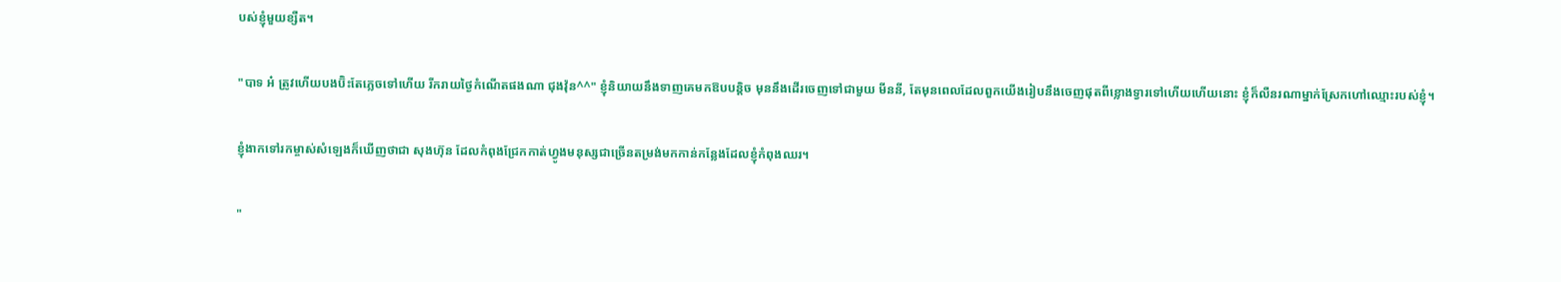បស់ខ្ញុំមួយខ្សឺត។

"បាទ អ៎ ត្រូវហើយបងប៊ិះតែភ្លេចទៅហើយ រីករាយថ្ងៃកំណើតផងណា ជុងវ៉ុន^^" ខ្ញុំនិយាយនឹងទាញគេមកឱបបន្តិច មុននឹងដើរចេញទៅជាមួយ មីននី, តែមុនពេលដែលពួកយើងរៀបនឹងចេញផុតពីខ្លោងទ្វារទៅហើយហើយនោះ ខ្ញុំក៏លឺនរណាម្នាក់ស្រែកហៅឈ្មោះរបស់ខ្ញុំ។

ខ្ញុំងាកទៅរកម្ចាស់សំឡេងក៏ឃើញថាជា សុងហ៊ុន ដែលកំពុងជ្រែកកាត់ហ្វូងមនុស្សជាច្រើនតម្រង់មកកាន់កន្លែងដែលខ្ញុំកំពុងឈរ។

"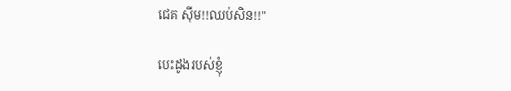ជេគ សុីម!!ឈប់សិន!!"

បេះដូងរបស់ខ្ញុំ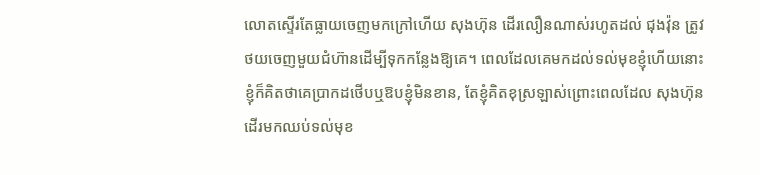លោតស្ទើរតែធ្លាយចេញមកក្រៅហើយ សុងហ៊ុន ដើរលឿនណាស់រហូតដល់ ជុងវ៉ុន ត្រូវថយចេញមួយជំហ៊ានដើម្បីទុកកន្លែងឱ្យគេ។ ពេលដែលគេមកដល់ទល់មុខខ្ញុំហើយនោះ ខ្ញុំក៏គិតថាគេប្រាកដថើបឬឱបខ្ញុំមិនខាន, តែខ្ញុំគិតខុស្រឡាស់ព្រោះពេលដែល សុងហ៊ុន ដើរមកឈប់ទល់មុខ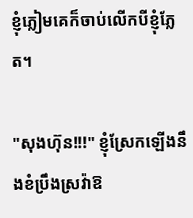ខ្ញុំភ្លៀមគេក៏ចាប់លើកបីខ្ញុំភ្លែត។

"សុងហ៊ុន!!!" ខ្ញុំស្រែកឡើងនឹងខំប្រឹងស្រវ៉ាឱ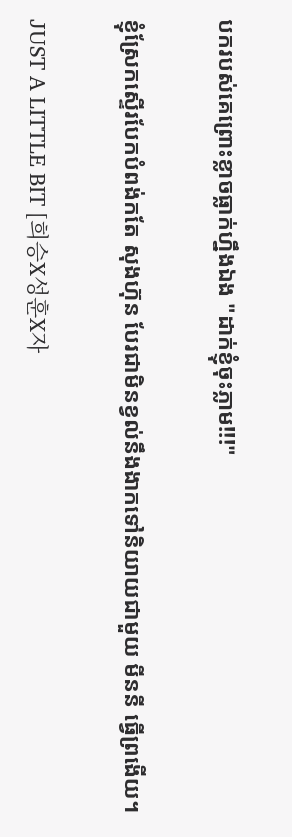បករបស់គេព្រោះខ្លាចធ្លាក់ហ្នឹងឯង "ដាក់ខ្ញុំចុះភ្លាម!!!"

ខ្ញុំស្រែកស្ទើរបែកបំពង់កតែ សុងហ៊ុន បែរជាមិនខ្វល់នឹងងាកទៅនិយាយជាមួយ មីននី ធ្វើព្រងើយ។

JUST A LITTLE BIT [희승X성훈X자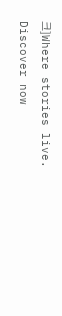크]Where stories live. Discover now